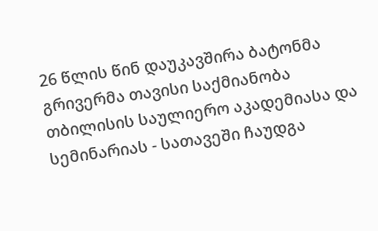26 წლის წინ დაუკავშირა ბატონმა
გრივერმა თავისი საქმიანობა თბილისის საულიერო აკადემიასა და
სემინარიას - სათავეში ჩაუდგა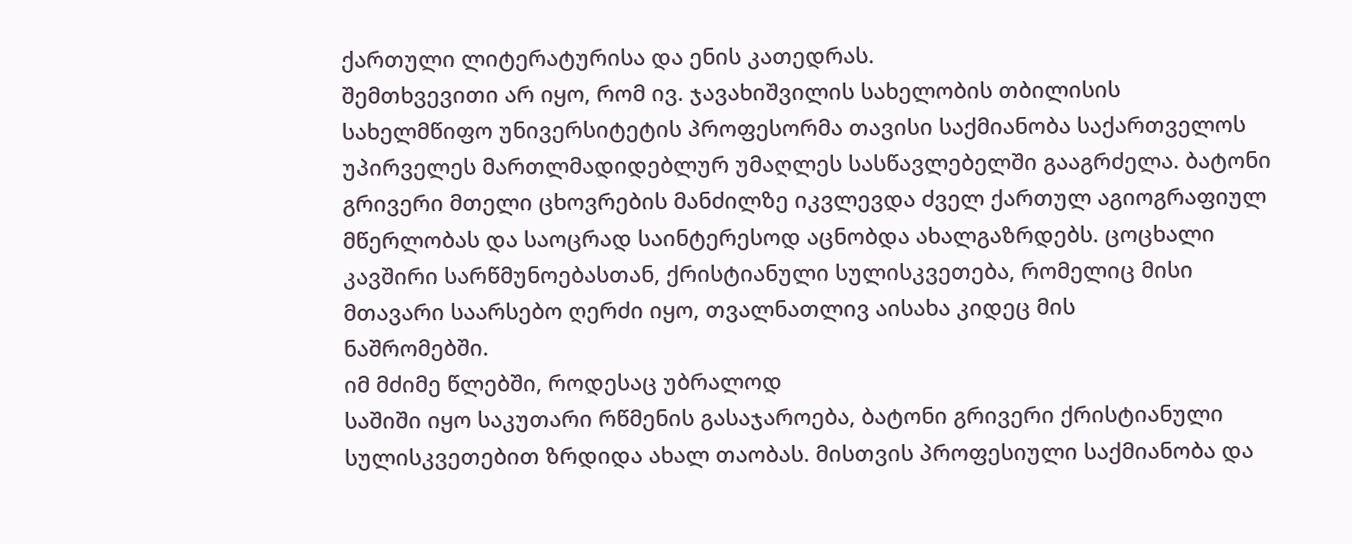ქართული ლიტერატურისა და ენის კათედრას.
შემთხვევითი არ იყო, რომ ივ. ჯავახიშვილის სახელობის თბილისის
სახელმწიფო უნივერსიტეტის პროფესორმა თავისი საქმიანობა საქართველოს
უპირველეს მართლმადიდებლურ უმაღლეს სასწავლებელში გააგრძელა. ბატონი
გრივერი მთელი ცხოვრების მანძილზე იკვლევდა ძველ ქართულ აგიოგრაფიულ
მწერლობას და საოცრად საინტერესოდ აცნობდა ახალგაზრდებს. ცოცხალი
კავშირი სარწმუნოებასთან, ქრისტიანული სულისკვეთება, რომელიც მისი
მთავარი საარსებო ღერძი იყო, თვალნათლივ აისახა კიდეც მის
ნაშრომებში.
იმ მძიმე წლებში, როდესაც უბრალოდ
საშიში იყო საკუთარი რწმენის გასაჯაროება, ბატონი გრივერი ქრისტიანული
სულისკვეთებით ზრდიდა ახალ თაობას. მისთვის პროფესიული საქმიანობა და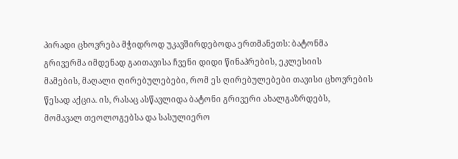პირადი ცხოვრება მჭიდროდ უკავშირდებოდა ერთმანეთს: ბატონმა
გრივერმა იმდენად გაითავისა ჩვენი დიდი წინაპრების, ეკლესიის
მამების, მაღალი ღირებულებები, რომ ეს ღირებულებები თავისი ცხოვრების
წესად აქცია. ის, რასაც ასწავლიდა ბატონი გრივერი ახალგაზრდებს,
მომავალ თეოლოგებსა და სასულიერო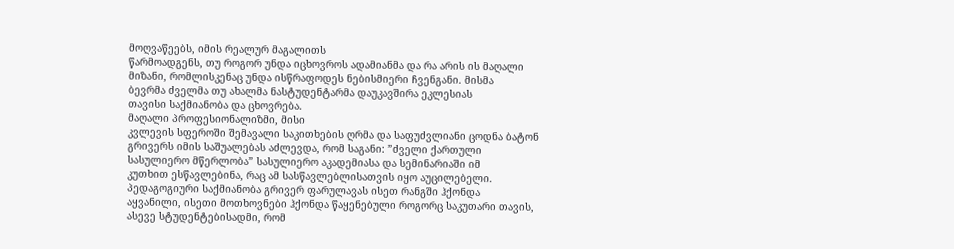მოღვაწეებს, იმის რეალურ მაგალითს
წარმოადგენს, თუ როგორ უნდა იცხოვროს ადამიანმა და რა არის ის მაღალი
მიზანი, რომლისკენაც უნდა ისწრაფოდეს ნებისმიერი ჩვენგანი. მისმა
ბევრმა ძველმა თუ ახალმა ნასტუდენტარმა დაუკავშირა ეკლესიას
თავისი საქმიანობა და ცხოვრება.
მაღალი პროფესიონალიზმი, მისი
კვლევის სფეროში შემავალი საკითხების ღრმა და საფუძვლიანი ცოდნა ბატონ
გრივერს იმის საშუალებას აძლევდა, რომ საგანი: ”ძველი ქართული
სასულიერო მწერლობა” სასულიერო აკადემიასა და სემინარიაში იმ
კუთხით ესწავლებინა, რაც ამ სასწავლებლისათვის იყო აუცილებელი.
პედაგოგიური საქმიანობა გრივერ ფარულავას ისეთ რანგში ჰქონდა
აყვანილი, ისეთი მოთხოვნები ჰქონდა წაყენებული როგორც საკუთარი თავის,
ასევე სტუდენტებისადმი, რომ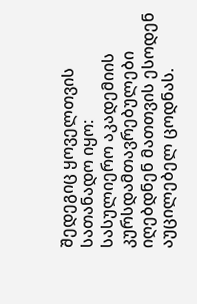შედეგიც ყოველთვის სათანადო იყო:
სასულიერო აკადემიის კურსდამთავრებულები იღებდნენ მათთვის ესოდენ
აუცილებელ ცოდნას.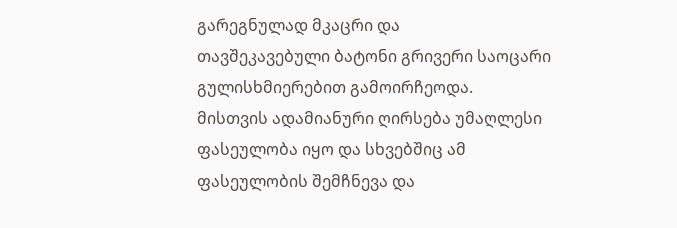გარეგნულად მკაცრი და
თავშეკავებული ბატონი გრივერი საოცარი გულისხმიერებით გამოირჩეოდა.
მისთვის ადამიანური ღირსება უმაღლესი ფასეულობა იყო და სხვებშიც ამ
ფასეულობის შემჩნევა და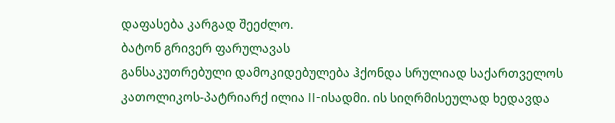დაფასება კარგად შეეძლო.
ბატონ გრივერ ფარულავას
განსაკუთრებული დამოკიდებულება ჰქონდა სრულიად საქართველოს
კათოლიკოს-პატრიარქ ილია II-ისადმი. ის სიღრმისეულად ხედავდა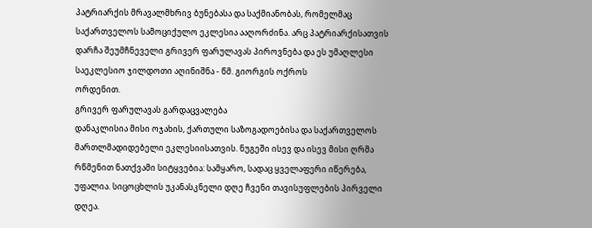პატრიარქის მრავალმხრივ ბუნებასა და საქმიანობას, რომელმაც
საქართველოს სამოციქულო ეკლესია ააღორძინა. არც პატრიარქისათვის
დარჩა შეუმჩნეველი გრივერ ფარულავას პიროვნება და ეს უმაღლესი
საეკლესიო ჯილდოთი აღინიშნა - წმ. გიორგის ოქროს
ორდენით.
გრივერ ფარულავას გარდაცვალება
დანაკლისია მისი ოჯახის, ქართული საზოგადოებისა და საქართველოს
მართლმადიდებელი ეკლესიისათვის. ნუგეში ისევ და ისევ მისი ღრმა
რწმენით ნათქვამი სიტყვებია: სამყარო, სადაც ყველაფერი იწერება,
უფალია. სიცოცხლის უკანასკნელი დღე ჩვენი თავისუფლების პირველი
დღეა.